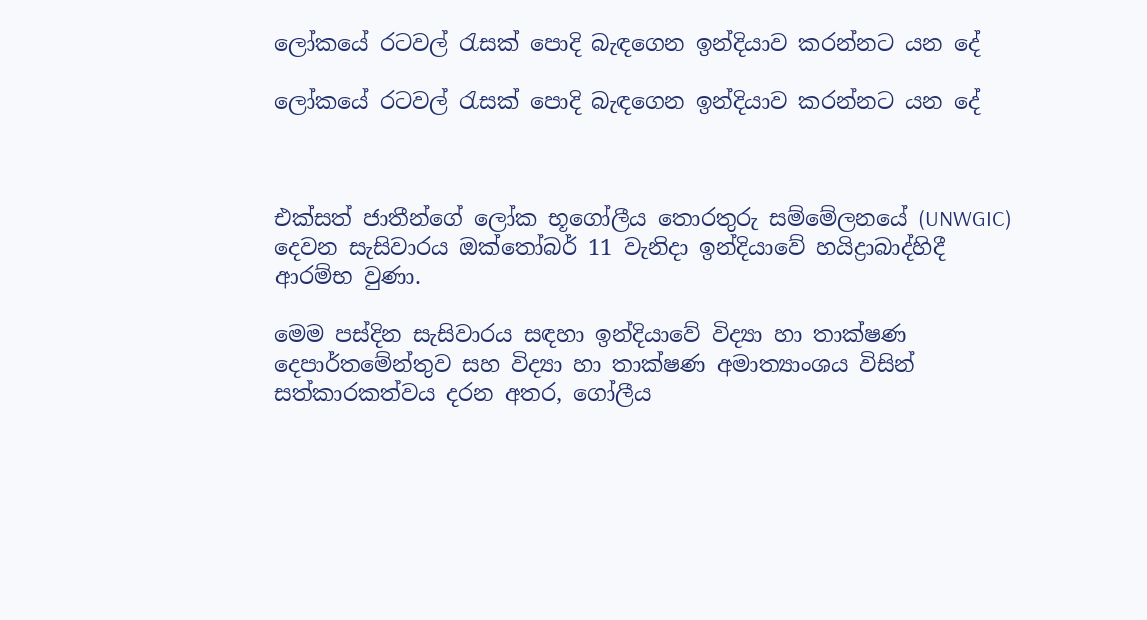ලෝකයේ රටවල් රැසක් පොදි බැඳගෙන ඉන්දියාව කරන්නට යන දේ

ලෝකයේ රටවල් රැසක් පොදි බැඳගෙන ඉන්දියාව කරන්නට යන දේ



එක්සත් ජාතීන්ගේ ලෝක භූගෝලීය තොරතුරු සම්මේලනයේ (UNWGIC) දෙවන සැසිවාරය ඔක්තෝබර් 11 වැනිදා ඉන්දියාවේ හයිද්‍රාබාද්හිදී ආරම්භ වුණා.

මෙම පස්දින සැසිවාරය සඳහා ඉන්දියාවේ විද්‍යා හා තාක්ෂණ දෙපාර්තමේන්තුව සහ විද්‍යා හා තාක්ෂණ අමාත්‍යාංශය විසින් සත්කාරකත්වය දරන අතර, ගෝලීය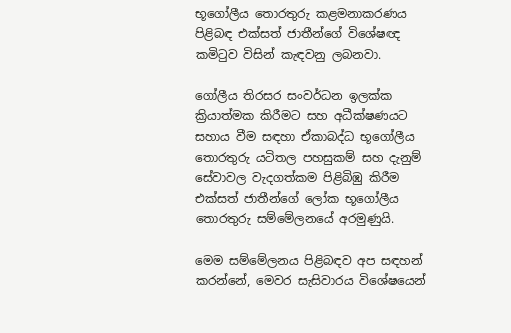භූගෝලීය තොරතුරු කළමනාකරණය පිළිබඳ එක්සත් ජාතීන්ගේ විශේෂඥ කමිටුව විසින් කැඳවනු ලබනවා.

ගෝලීය තිරසර සංවර්ධන ඉලක්ක ක්‍රියාත්මක කිරීමට සහ අධීක්ෂණයට සහාය වීම සඳහා ඒකාබද්ධ භූගෝලීය තොරතුරු යටිතල පහසුකම් සහ දැනුම් සේවාවල වැදගත්කම පිළිබිඹු කිරීම එක්සත් ජාතීන්ගේ ලෝක භූගෝලීය තොරතුරු සම්මේලනයේ අරමුණුයි.

මෙම සම්මේලනය පිළිබඳව අප සඳහන් කරන්නේ, මෙවර සැසිවාරය විශේෂයෙන්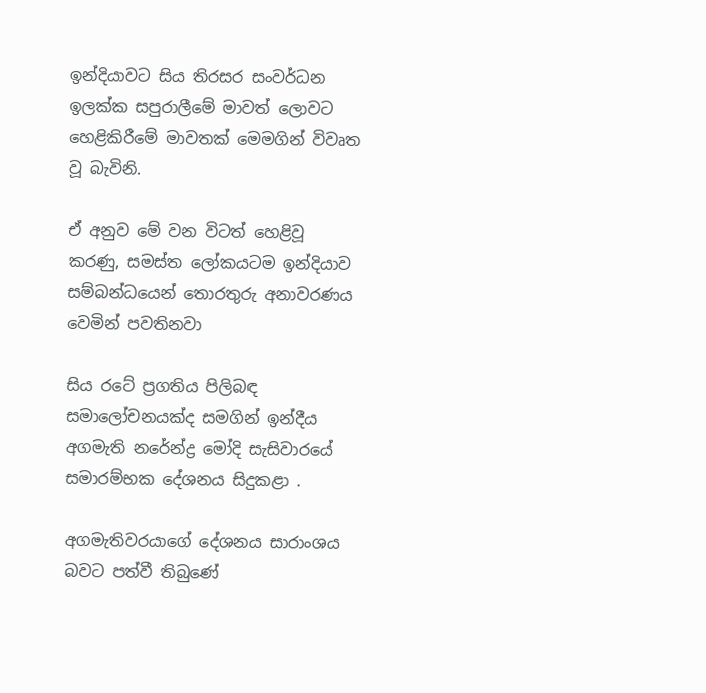ඉන්දියාවට සිය තිරසර සංවර්ධන ඉලක්ක සපුරාලීමේ මාවත් ලොවට හෙළිකිරීමේ මාවතක් මෙමගින් විවෘත වූ බැවිනි.

ඒ අනුව මේ වන විටත් හෙළිවූ කරණු, සමස්ත ලෝකයටම ඉන්දියාව සම්බන්ධයෙන් තොරතුරු අනාවරණය වෙමින් පවතිනවා

සිය රටේ ප්‍රගතිය පිලිබඳ සමාලෝචනයක්ද සමගින් ඉන්දීය අගමැති නරේන්ද්‍ර මෝදි සැසිවාරයේ සමාරම්භක දේශනය සිදුකළා .

අගමැතිවරයාගේ දේශනය සාරාංශය බවට පත්වී තිබුණේ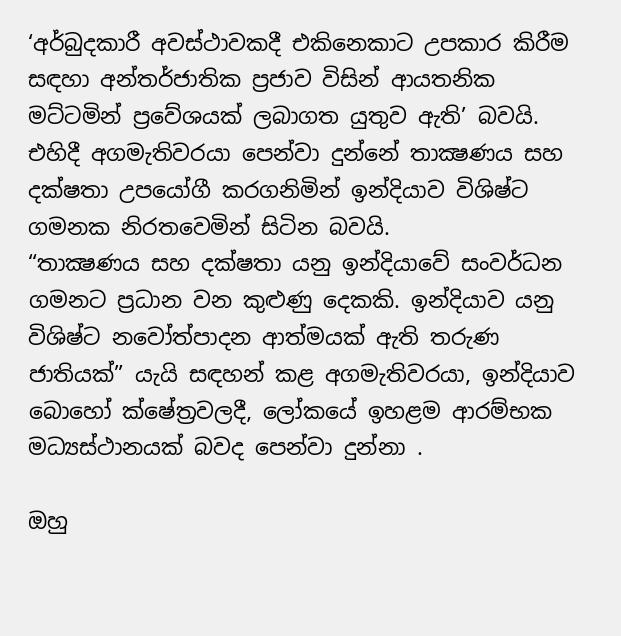‘අර්බුදකාරී අවස්ථාවකදී එකිනෙකාට උපකාර කිරීම සඳහා අන්තර්ජාතික ප්‍රජාව විසින් ආයතනික මට්ටමින් ප්‍රවේශයක් ලබාගත යුතුව ඇති’ බවයි. එහිදී අගමැතිවරයා පෙන්වා දුන්නේ තාක්‍ෂණය සහ දක්ෂතා උපයෝගී කරගනිමින් ඉන්දියාව විශිෂ්ට ගමනක නිරතවෙමින් සිටින බවයි.
“තාක්‍ෂණය සහ දක්ෂතා යනු ඉන්දියාවේ සංවර්ධන ගමනට ප්‍රධාන වන කුළුණු දෙකකි. ඉන්දියාව යනු විශිෂ්ට නවෝත්පාදන ආත්මයක් ඇති තරුණ ජාතියක්” යැයි සඳහන් කළ අගමැතිවරයා, ඉන්දියාව බොහෝ ක්ෂේත්‍රවලදී, ලෝකයේ ඉහළම ආරම්භක මධ්‍යස්ථානයක් බවද පෙන්වා දුන්නා .

ඔහු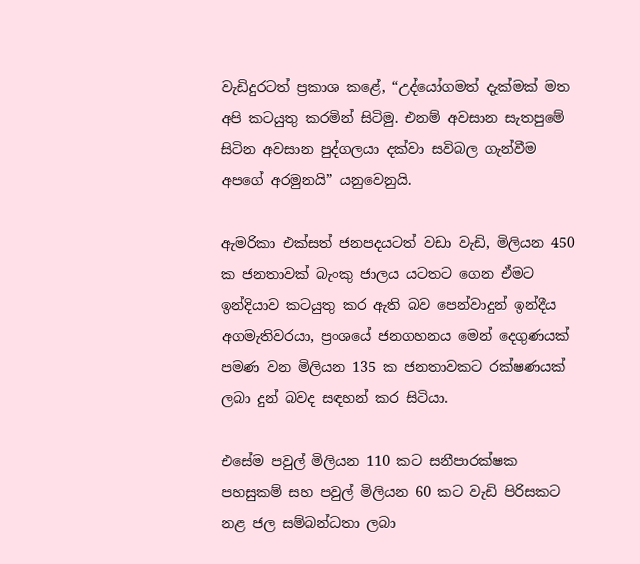වැඩිදුරටත් ප්‍රකාශ කළේ, “උද්යෝගමත් දැක්මක් මත අපි කටයුතු කරමින් සිටිමු. එනම් අවසාන සැතපුමේ සිටින අවසාන පුද්ගලයා දක්වා සවිබල ගැන්වීම අපගේ අරමුනයි” යනුවෙනුයි.

ඇමරිකා එක්සත් ජනපදයටත් වඩා වැඩි, මිලියන 450 ක ජනතාවක් බැංකු ජාලය යටතට ගෙන ඒමට ඉන්දියාව කටයුතු කර ඇති බව පෙන්වාදුන් ඉන්දීය අගමැතිවරයා, ප්‍රංශයේ ජනගහනය මෙන් දෙගුණයක් පමණ වන මිලියන 135 ක ජනතාවකට රක්ෂණයක් ලබා දුන් බවද සඳහන් කර සිටියා.

එසේම පවුල් මිලියන 110 කට සනීපාරක්ෂක පහසුකම් සහ පවුල් මිලියන 60 කට වැඩි පිරිසකට නළ ජල සම්බන්ධතා ලබා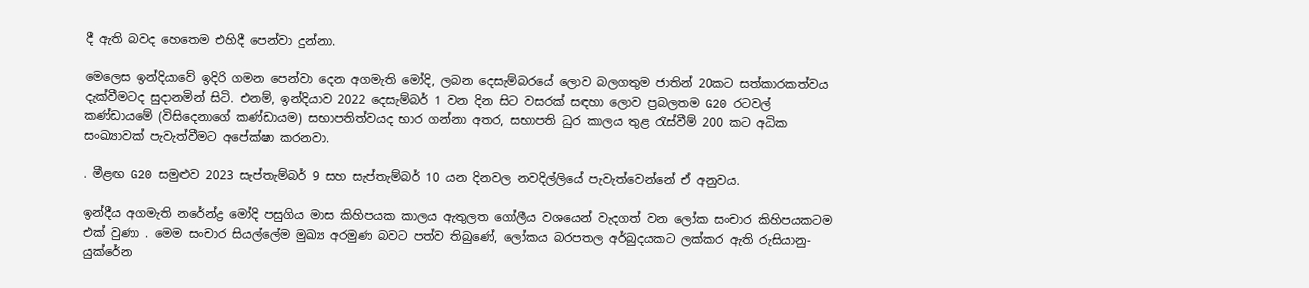දී ඇති බවද හෙතෙම එහිදී පෙන්වා දුන්නා.

මෙලෙස ඉන්දියාවේ ඉදිරි ගමන පෙන්වා දෙන අගමැති මෝදි, ලබන දෙසැම්බරයේ ලොව බලගතුම ජාතින් 20කට සත්කාරකත්වය දැක්වීමටද සුදානමින් සිටි. එනම්, ඉන්දියාව 2022 දෙසැම්බර් 1 වන දින සිට වසරක් සඳහා ලොව ප්‍රබලතම G20 රටවල් කණ්ඩායමේ (විසිදෙනාගේ කණ්ඩායම) සභාපතිත්වයද භාර ගන්නා අතර, සභාපති ධුර කාලය තුළ රැස්වීම් 200 කට අධික සංඛ්‍යාවක් පැවැත්වීමට අපේක්ෂා කරනවා.

. මීළඟ G20 සමුළුව 2023 සැප්තැම්බර් 9 සහ සැප්තැම්බර් 10 යන දිනවල නවදිල්ලියේ පැවැත්වෙන්නේ ඒ අනුවය.

ඉන්දීය අගමැති නරේන්ද්‍ර මෝදි පසුගිය මාස කිහිපයක කාලය ඇතුලත ගෝලීය වශයෙන් වැදගත් වන ලෝක සංචාර කිහිපයකටම එක් වුණා . මෙම සංචාර සියල්ලේම මුඛ්‍ය අරමුණ බවට පත්ව තිබුණේ, ලෝකය බරපතල අර්බුදයකට ලක්කර ඇති රුසියානු-යුක්රේන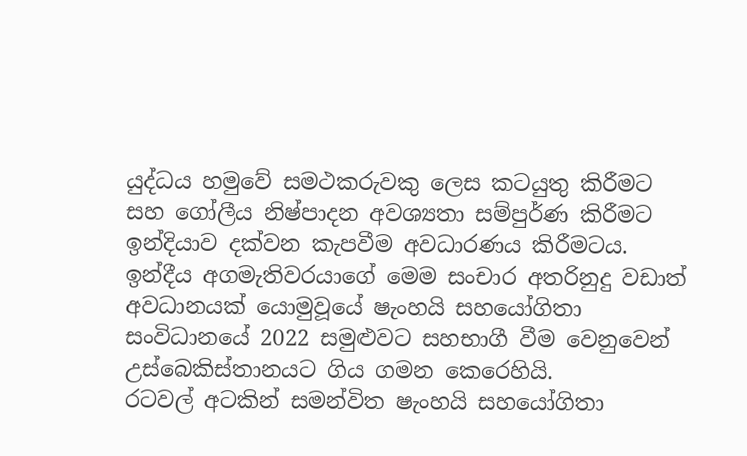යුද්ධය හමුවේ සමථකරුවකු ලෙස කටයුතු කිරීමට සහ ගෝලීය නිෂ්පාදන අවශ්‍යතා සම්පුර්ණ කිරීමට ඉන්දියාව දක්වන කැපවීම අවධාරණය කිරීමටය. ඉන්දීය අගමැතිවරයාගේ මෙම සංචාර අතරිනුදු වඩාත් අවධානයක් යොමුවූයේ ෂැංහයි සහයෝගිතා සංවිධානයේ 2022 සමුළුවට සහභාගී වීම වෙනුවෙන් උස්බෙකිස්තානයට ගිය ගමන කෙරෙහියි.
රටවල් අටකින් සමන්විත ෂැංහයි සහයෝගිතා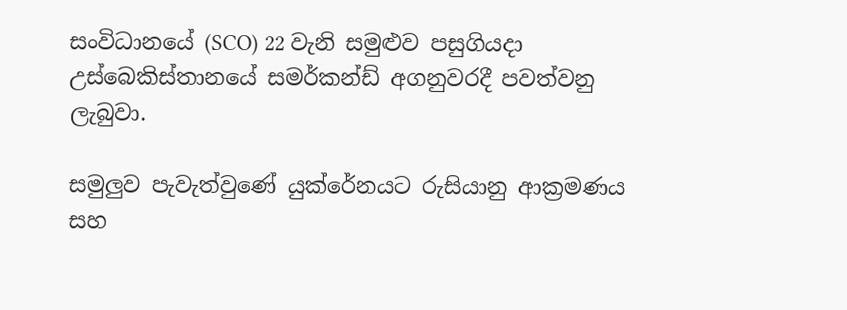සංවිධානයේ (SCO) 22 වැනි සමුළුව පසුගියදා උස්බෙකිස්තානයේ සමර්කන්ඩ් අගනුවරදී පවත්වනු ලැබුවා.

සමුලුව පැවැත්වුණේ යුක්රේනයට රුසියානු ආක්‍රමණය සහ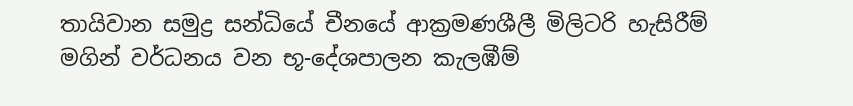තායිවාන සමුද්‍ර සන්ධියේ චීනයේ ආක්‍රමණශීලී මිලිටරි හැසිරීම් මගින් වර්ධනය වන භූ-දේශපාලන කැලඹීම්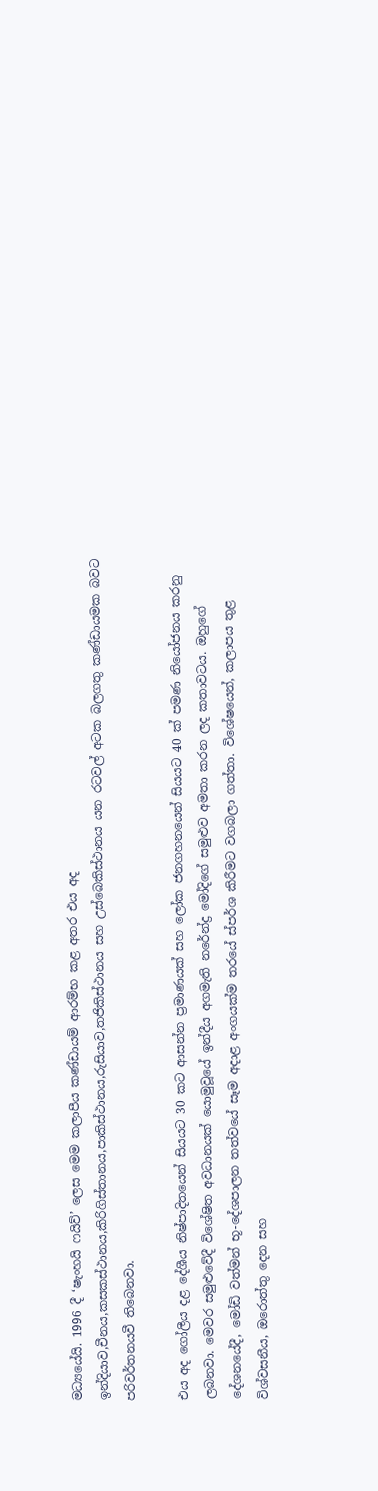මධ්‍යයේයි. 1996 දී ‘ෂැංහයි ෆයිව්’ ලෙස මෙම කලාපීය කණ්ඩායම් ආරම්භ කළ අතර එය අද ඉන්දියාව,චීනය,කසකස්ථානය,කිරිගිස්තානය,පාකිස්ථානය,රුසියාව,තජිකිස්ථානය සහ උස්බෙකිස්ථානය යන රටවල් අටක බලගතු කණ්ඩායමක බවට පරිවර්තනයවී තිබෙනවා.

එය අද ගෝලීය දළ දේශීය නිෂ්පාදිතයෙන් සියයට 30 කට ආසන්න ප්‍රමාණයක් සහ ලෝක ජනගහනයෙන් සියයට 40 ක් පමණ නියෝජනය කරනු ලබනවා. මෙවර සමුළුවේදී විශේෂිත අවධානයක් යොමුවූයේ ඉන්දීය අගමැති නරේන්ද්‍ර මෝදිගේ සමුළුව අමතා කරන ලද කතාවටය. ඔහුගේ දේශනයේදී, මෝඩි වත්මන් භූ-දේශපාලන තත්වයේ සෑම අදාළ අංගයක්ම තරයේ ස්පර්ශ කිරීමට වගබලා ගත්තා. විශේෂයෙන්, කලාපය තුළ විශ්වසනීය, ඔරොත්තු දෙන සහ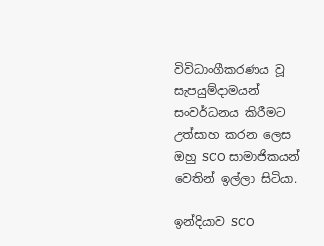විවිධාංගීකරණය වූ සැපයුම්දාමයන් සංවර්ධනය කිරීමට උත්සාහ කරන ලෙස ඔහු SCO සාමාජිකයන් වෙතින් ඉල්ලා සිටියා.

ඉන්දියාව SCO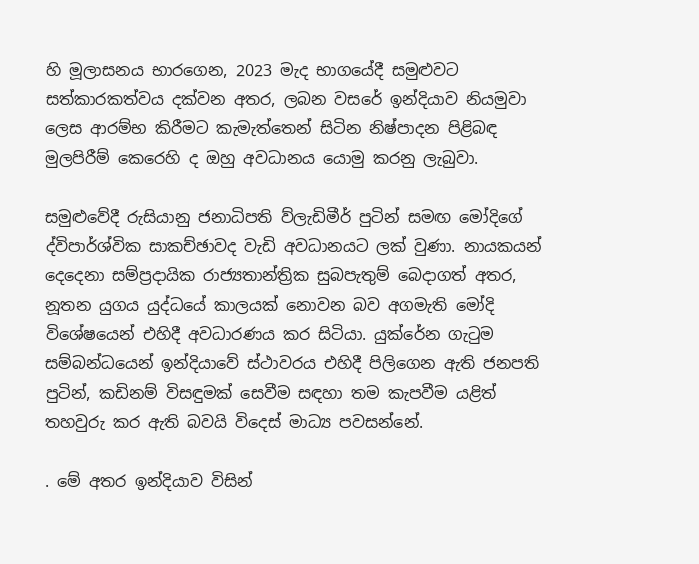හි මූලාසනය භාරගෙන, 2023 මැද භාගයේදී සමුළුවට සත්කාරකත්වය දක්වන අතර, ලබන වසරේ ඉන්දියාව නියමුවා ලෙස ආරම්භ කිරීමට කැමැත්තෙන් සිටින නිෂ්පාදන පිළිබඳ මුලපිරීම් කෙරෙහි ද ඔහු අවධානය යොමු කරනු ලැබුවා.

සමුළුවේදී රුසියානු ජනාධිපති ව්ලැඩිමීර් පුටින් සමඟ මෝදිගේ ද්විපාර්ශ්වික සාකච්ඡාවද වැඩි අවධානයට ලක් වුණා. නායකයන් දෙදෙනා සම්ප්‍රදායික රාජ්‍යතාන්ත්‍රික සුබපැතුම් බෙදාගත් අතර, නූතන යුගය යුද්ධයේ කාලයක් නොවන බව අගමැති මෝදි විශේෂයෙන් එහිදී අවධාරණය කර සිටියා. යුක්රේන ගැටුම සම්බන්ධයෙන් ඉන්දියාවේ ස්ථාවරය එහිදී පිලිගෙන ඇති ජනපති පුටින්, කඩිනම් විසඳුමක් සෙවීම සඳහා තම කැපවීම යළිත් තහවුරු කර ඇති බවයි විදෙස් මාධ්‍ය පවසන්නේ.

. මේ අතර ඉන්දියාව විසින්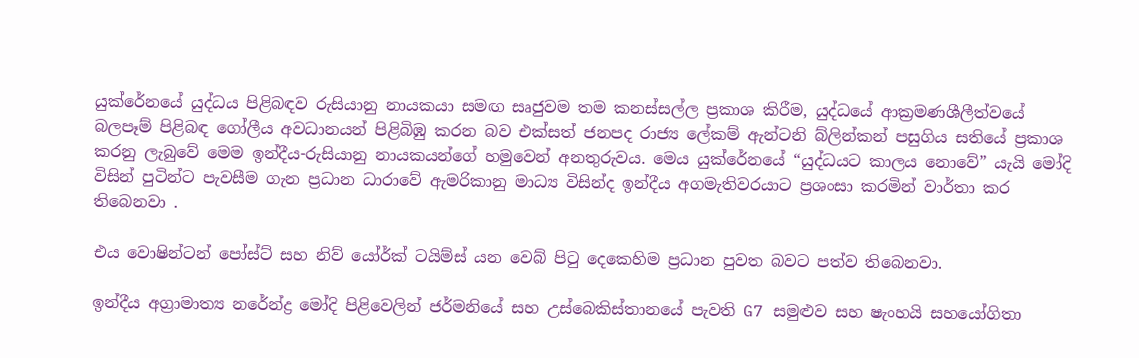යුක්රේනයේ යුද්ධය පිළිබඳව රුසියානු නායකයා සමඟ සෘජුවම තම කනස්සල්ල ප්‍රකාශ කිරීම, යුද්ධයේ ආක්‍රමණශීලීත්වයේ බලපෑම් පිළිබඳ ගෝලීය අවධානයන් පිළිබිඹු කරන බව එක්සත් ජනපද රාජ්‍ය ලේකම් ඇන්ටනි බ්ලින්කන් පසුගිය සතියේ ප්‍රකාශ කරනු ලැබුවේ මෙම ඉන්දීය-රුසියානු නායකයන්ගේ හමුවෙන් අනතුරුවය. මෙය යුක්රේනයේ “යුද්ධයට කාලය නොවේ” යැයි මෝදි විසින් පුටින්ට පැවසීම ගැන ප්‍රධාන ධාරාවේ ඇමරිකානු මාධ්‍ය විසින්ද ඉන්දීය අගමැතිවරයාට ප්‍රශංසා කරමින් වාර්තා කර තිබෙනවා .

එය වොෂින්ටන් පෝස්ට් සහ නිව් යෝර්ක් ටයිම්ස් යන වෙබ් පිටු දෙකෙහිම ප්‍රධාන පුවත බවට පත්ව තිබෙනවා.

ඉන්දීය අග්‍රාමාත්‍ය නරේන්ද්‍ර මෝදි පිළිවෙලින් ජර්මනියේ සහ උස්බෙකිස්තානයේ පැවති G7 සමුළුව සහ ෂැංහයි සහයෝගිතා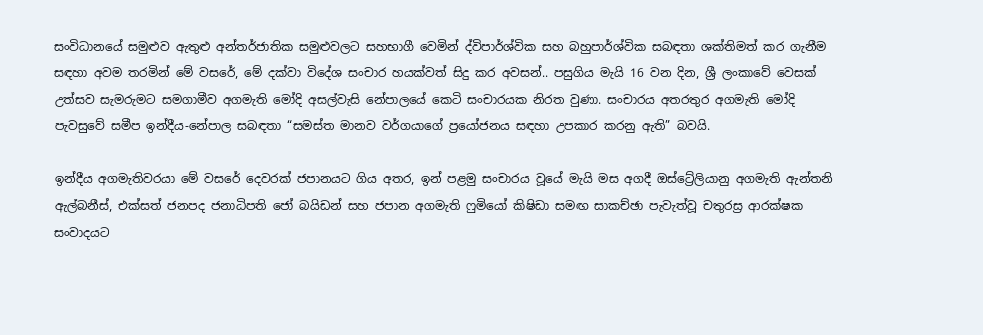සංවිධානයේ සමුළුව ඇතුළු අන්තර්ජාතික සමුළුවලට සහභාගී වෙමින් ද්විපාර්ශ්වික සහ බහුපාර්ශ්වික සබඳතා ශක්තිමත් කර ගැනීම සඳහා අවම තරමින් මේ වසරේ, මේ දක්වා විදේශ සංචාර හයක්වත් සිදු කර අවසන්.. පසුගිය මැයි 16 වන දින, ශ්‍රී ලංකාවේ වෙසක් උත්සව සැමරුමට සමගාමීව අගමැති මෝදි අසල්වැසි නේපාලයේ කෙටි සංචාරයක නිරත වුණා. සංචාරය අතරතුර අගමැති මෝදි පැවසුවේ සමීප ඉන්දීය-නේපාල සබඳතා “සමස්ත මානව වර්ගයාගේ ප්‍රයෝජනය සඳහා උපකාර කරනු ඇති” බවයි.

ඉන්දීය අගමැතිවරයා මේ වසරේ දෙවරක් ජපානයට ගිය අතර, ඉන් පළමු සංචාරය වූයේ මැයි මස අගදී ඔස්ට්‍රේලියානු අගමැති ඇන්තනි ඇල්බනීස්, එක්සත් ජනපද ජනාධිපති ජෝ බයිඩන් සහ ජපාන අගමැති ෆුමියෝ කිෂිඩා සමඟ සාකච්ඡා පැවැත්වූ චතුරස්‍ර ආරක්ෂක සංවාදයට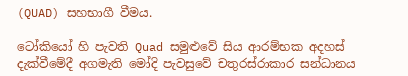(QUAD) සහභාගී වීමය.

ටෝකියෝ හි පැවති Quad සමුළුවේ සිය ආරම්භක අදහස් දැක්වීමේදී අගමැති මෝදි පැවසුවේ චතුරස්රාකාර සන්ධානය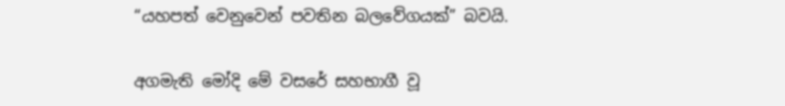“යහපත් වෙනුවෙන් පවතින බලවේගයක්” බවයි.

අගමැති මෝදි මේ වසරේ සහභාගී වූ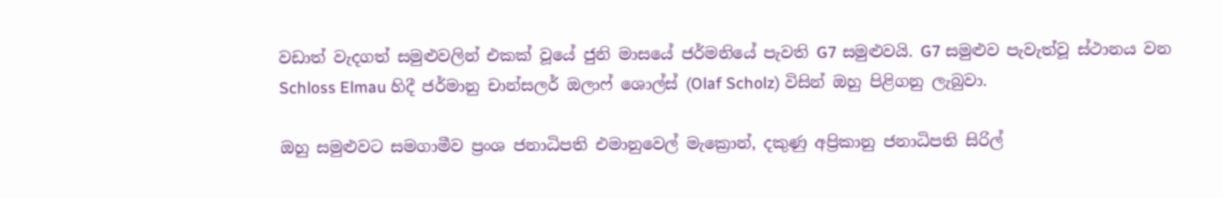වඩාත් වැදගත් සමුළුවලින් එකක් වූයේ ජුනි මාසයේ ජර්මනියේ පැවති G7 සමුළුවයි. G7 සමුළුව පැවැත්වූ ස්ථානය වන Schloss Elmau හිදී ජර්මානු චාන්සලර් ඔලාෆ් ශොල්ස් (Olaf Scholz) විසින් ඔහු පිළිගනු ලැබුවා.

ඔහු සමුළුවට සමගාමීව ප්‍රංශ ජනාධිපති එමානුවෙල් මැක්‍රොන්, දකුණු අප්‍රිකානු ජනාධිපති සිරිල්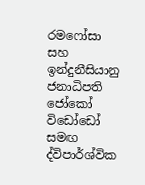රමෆෝසා සහ ඉන්දුනීසියානු ජනාධිපති ජෝකෝ විඩෝඩෝ සමඟ ද්විපාර්ශ්වික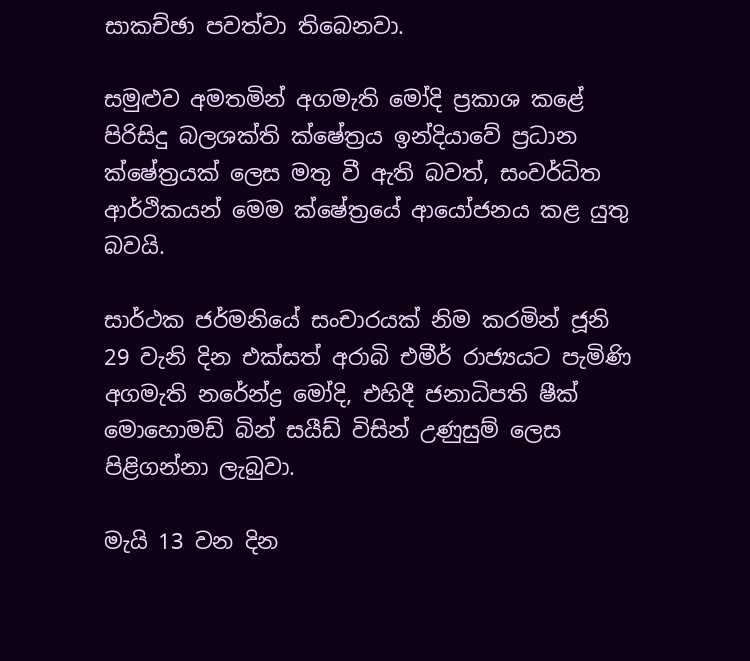සාකච්ඡා පවත්වා තිබෙනවා.

සමුළුව අමතමින් අගමැති මෝදි ප්‍රකාශ කළේ පිරිසිදු බලශක්ති ක්ෂේත්‍රය ඉන්දියාවේ ප්‍රධාන ක්ෂේත්‍රයක් ලෙස මතු වී ඇති බවත්, සංවර්ධිත ආර්ථිකයන් මෙම ක්ෂේත්‍රයේ ආයෝජනය කළ යුතු බවයි.

සාර්ථක ජර්මනියේ සංචාරයක් නිම කරමින් ජූනි 29 වැනි දින එක්සත් අරාබි එමීර් රාජ්‍යයට පැමිණි අගමැති නරේන්ද්‍ර මෝදි, එහිදී ජනාධිපති ෂීක් මොහොමඩ් බින් සයීඩ් විසින් උණුසුම් ලෙස පිළිගන්නා ලැබුවා.

මැයි 13 වන දින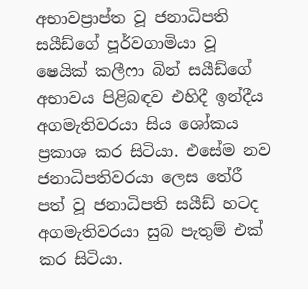අභාවප්‍රාප්ත වූ ජනාධිපති සයීඩ්ගේ පූර්වගාමියා වූ ෂෙයික් කලීෆා බින් සයීඩ්ගේ අභාවය පිළිබඳව එහිදී ඉන්දීය අගමැතිවරයා සිය ශෝකය ප්‍රකාශ කර සිටියා. එසේම නව ජනාධිපතිවරයා ලෙස තේරී පත් වූ ජනාධිපති සයීඩ් හටද අගමැතිවරයා සුබ පැතුම් එක් කර සිටියා.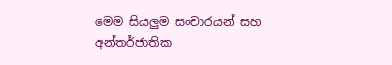මෙම සියලුම සංචාරයන් සහ අන්තර්ජාතික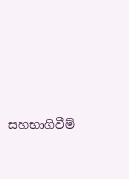සහභාගිවීම්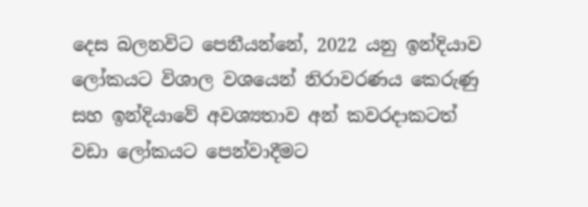දෙස බලනවිට පෙනීයන්නේ, 2022 යනු ඉන්දියාව ලෝකයට විශාල වශයෙන් නිරාවරණය කෙරුණු සහ ඉන්දියාවේ අවශ්‍යතාව අන් කවරදාකටත් වඩා ලෝකයට පෙන්වාදීමට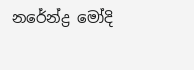නරේන්ද්‍ර මෝදි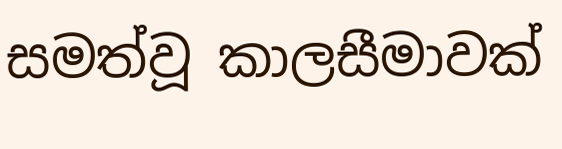සමත්වූ කාලසීමාවක්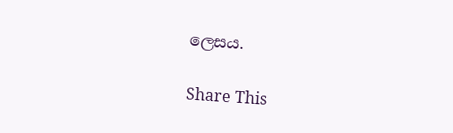ලෙසය.

Share This